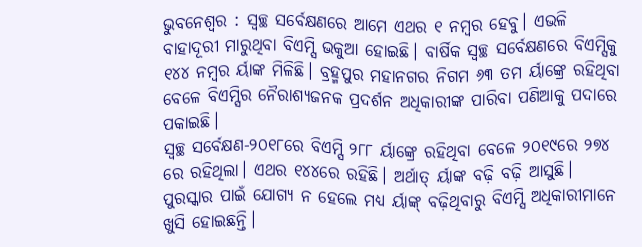ଭୁବନେଶ୍ୱର : ସ୍ୱଚ୍ଛ ସର୍ବେକ୍ଷଣରେ ଆମେ ଏଥର ୧ ନମ୍ବର ହେବୁ। ଏଭଳି ବାହାଦୂରୀ ମାରୁଥିବା ବିଏମ୍ସି ଭକୁଆ ହୋଇଛି। ବାର୍ଷିକ ସ୍ୱଚ୍ଛ ସର୍ବେକ୍ଷଣରେ ବିଏମ୍ସିକୁ ୧୪୪ ନମ୍ବର ର୍ୟାଙ୍କ ମିଳିଛି। ବ୍ରହ୍ମପୁର ମହାନଗର ନିଗମ ୬୩ ତମ ର୍ୟାଙ୍କ୍ରେ ରହିଥିବା ବେଳେ ବିଏମ୍ସିର ନୈରାଶ୍ୟଜନକ ପ୍ରଦର୍ଶନ ଅଧିକାରୀଙ୍କ ପାରିବା ପଣିଆକୁ ପଦାରେ ପକାଇଛି।
ସ୍ୱଚ୍ଛ ସର୍ବେକ୍ଷଣ-୨୦୧୮ରେ ବିଏମ୍ସି ୨୮୮ ର୍ୟାଙ୍କ୍ରେ ରହିଥିବା ବେଳେ ୨୦୧୯ରେ ୨୭୪ ରେ ରହିଥିଲା। ଏଥର ୧୪୪ରେ ରହିଛି। ଅର୍ଥାତ୍ ର୍ୟାଙ୍କ ବଢ଼ି ବଢ଼ି ଆସୁଛି। ପୁରସ୍କାର ପାଇଁ ଯୋଗ୍ୟ ନ ହେଲେ ମଧ୍ୟ ର୍ୟାଙ୍କ୍ ବଢ଼ିଥିବାରୁ ବିଏମ୍ସି ଅଧିକାରୀମାନେ ଖୁସି ହୋଇଛନ୍ତି।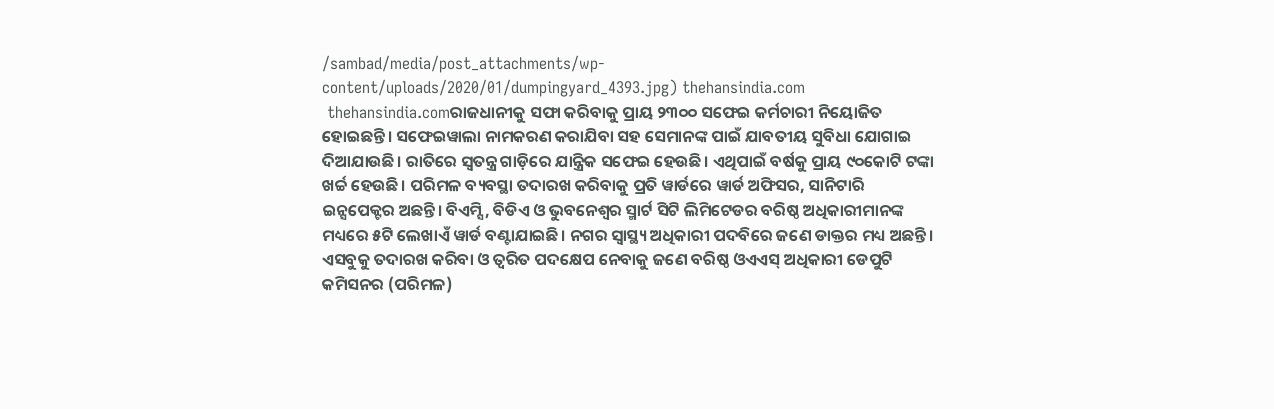/sambad/media/post_attachments/wp-content/uploads/2020/01/dumpingyard_4393.jpg) thehansindia.com
 thehansindia.comରାଜଧାନୀକୁ ସଫା କରିବାକୁ ପ୍ରାୟ ୨୩୦୦ ସଫେଇ କର୍ମଚାରୀ ନିୟୋଜିତ ହୋଇଛନ୍ତି। ସଫେଇୱାଲା ନାମକରଣ କରାଯିବା ସହ ସେମାନଙ୍କ ପାଇଁ ଯାବତୀୟ ସୁବିଧା ଯୋଗାଇ ଦିଆଯାଉଛି। ରାତିରେ ସ୍ବତନ୍ତ୍ର ଗାଡ଼ିରେ ଯାନ୍ତ୍ରିକ ସଫେଇ ହେଉଛି। ଏଥିପାଇଁ ବର୍ଷକୁ ପ୍ରାୟ ୯୦କୋଟି ଟଙ୍କା ଖର୍ଚ୍ଚ ହେଉଛି। ପରିମଳ ବ୍ୟବସ୍ଥା ତଦାରଖ କରିବାକୁ ପ୍ରତି ୱାର୍ଡରେ ୱାର୍ଡ ଅଫିସର, ସାନିଟାରି ଇନ୍ସପେକ୍ଟର ଅଛନ୍ତି। ବିଏମ୍ସି, ବିଡିଏ ଓ ଭୁବନେଶ୍ବର ସ୍ମାର୍ଟ ସିଟି ଲିମିଟେଡର ବରିଷ୍ଠ ଅଧିକାରୀମାନଙ୍କ ମଧ୍ୟରେ ୫ଟି ଲେଖାଏଁ ୱାର୍ଡ ବଣ୍ଟାଯାଇଛି। ନଗର ସ୍ବାସ୍ଥ୍ୟ ଅଧିକାରୀ ପଦବିରେ ଜଣେ ଡାକ୍ତର ମଧ୍ୟ ଅଛନ୍ତି। ଏସବୁକୁ ତଦାରଖ କରିବା ଓ ତ୍ବରିତ ପଦକ୍ଷେପ ନେବାକୁ ଜଣେ ବରିଷ୍ଠ ଓଏଏସ୍ ଅଧିକାରୀ ଡେପୁଟି କମିସନର (ପରିମଳ)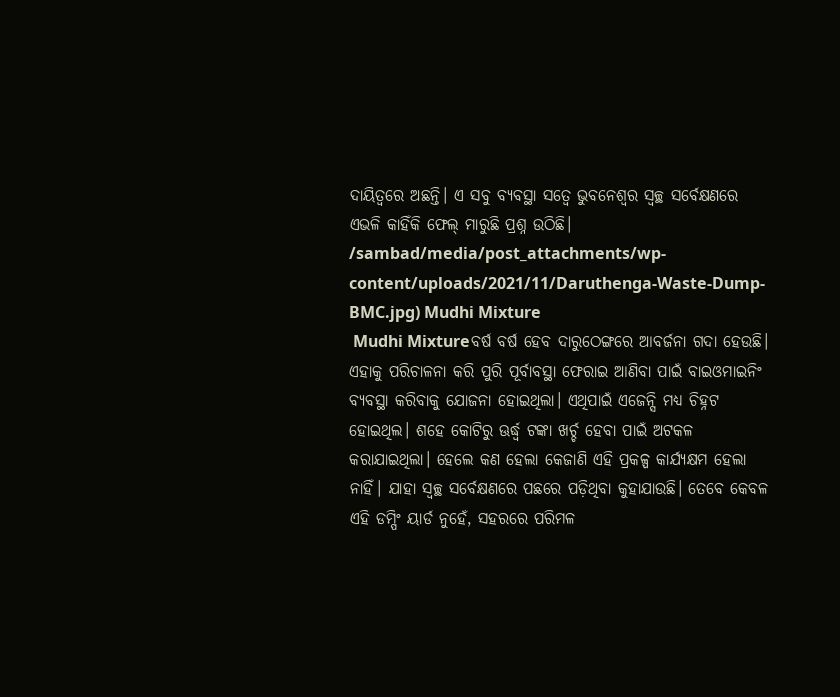ଦାୟିତ୍ବରେ ଅଛନ୍ତି। ଏ ସବୁ ବ୍ୟବସ୍ଥା ସତ୍ବେ ଭୁବନେଶ୍ବର ସ୍ବଚ୍ଛ ସର୍ବେକ୍ଷଣରେ ଏଭଳି କାହିଁକି ଫେଲ୍ ମାରୁଛି ପ୍ରଶ୍ନ ଉଠିଛି।
/sambad/media/post_attachments/wp-content/uploads/2021/11/Daruthenga-Waste-Dump-BMC.jpg) Mudhi Mixture
 Mudhi Mixtureବର୍ଷ ବର୍ଷ ହେବ ଦାରୁଠେଙ୍ଗରେ ଆବର୍ଜନା ଗଦା ହେଉଛି। ଏହାକୁ ପରିଚାଳନା କରି ପୁରି ପୂର୍ବାବସ୍ଥା ଫେରାଇ ଆଣିବା ପାଇଁ ବାଇଓମାଇନିଂ ବ୍ୟବସ୍ଥା କରିବାକୁ ଯୋଜନା ହୋଇଥିଲା। ଏଥିପାଇଁ ଏଜେନ୍ସି ମଧ୍ୟ ଚିହ୍ନଟ ହୋଇଥିଲ। ଶହେ କୋଟିରୁ ଊର୍ଦ୍ଧ୍ବ ଟଙ୍କା ଖର୍ଚ୍ଚ ହେବା ପାଇଁ ଅଟକଳ କରାଯାଇଥିଲା। ହେଲେ କଣ ହେଲା କେଜାଣି ଏହି ପ୍ରକଳ୍ପ କାର୍ଯ୍ୟକ୍ଷମ ହେଲା ନାହିଁ। ଯାହା ସ୍ବଚ୍ଛ ସର୍ବେକ୍ଷଣରେ ପଛରେ ପଡ଼ିଥିବା କୁହାଯାଉଛି। ତେବେ କେବଳ ଏହି ଡମ୍ପିଂ ୟାର୍ଡ ନୁହେଁ, ସହରରେ ପରିମଳ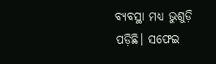ବ୍ୟବସ୍ଥା ମଧ୍ୟ ଭୁଶୁଡ଼ି ପଡ଼ିଛି। ସଫେଇ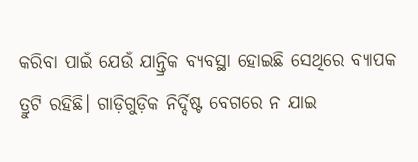କରିବା ପାଇଁ ଯେଉଁ ଯାନ୍ତ୍ରିକ ବ୍ୟବସ୍ଥା ହୋଇଛି ସେଥିରେ ବ୍ୟାପକ ତ୍ରୁଟି ରହିଛି। ଗାଡ଼ିଗୁଡ଼ିକ ନିର୍ଦ୍ଦିଷ୍ଟ ବେଗରେ ନ ଯାଇ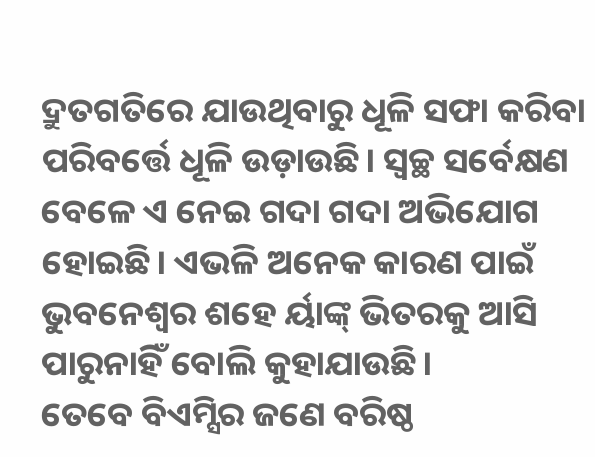ଦ୍ରୁତଗତିରେ ଯାଉଥିବାରୁ ଧୂଳି ସଫା କରିବା ପରିବର୍ତ୍ତେ ଧୂଳି ଉଡ଼ାଉଛି। ସ୍ବଚ୍ଛ ସର୍ବେକ୍ଷଣ ବେଳେ ଏ ନେଇ ଗଦା ଗଦା ଅଭିଯୋଗ ହୋଇଛି। ଏଭଳି ଅନେକ କାରଣ ପାଇଁ ଭୁବନେଶ୍ବର ଶହେ ର୍ୟାଙ୍କ୍ ଭିତରକୁ ଆସି ପାରୁନାହିଁ ବୋଲି କୁହାଯାଉଛି।
ତେବେ ବିଏମ୍ସିର ଜଣେ ବରିଷ୍ଠ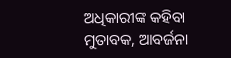ଅଧିକାରୀଙ୍କ କହିବା ମୁତାବକ, ଆବର୍ଜନା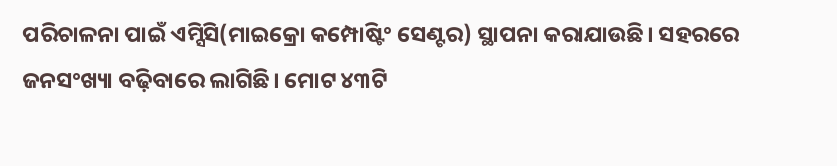ପରିଚାଳନା ପାଇଁ ଏମ୍ସିସି(ମାଇକ୍ରୋ କମ୍ପୋଷ୍ଟିଂ ସେଣ୍ଟର) ସ୍ଥାପନା କରାଯାଉଛି। ସହରରେ ଜନସଂଖ୍ୟା ବଢ଼ିବାରେ ଲାଗିଛି। ମୋଟ ୪୩ଟି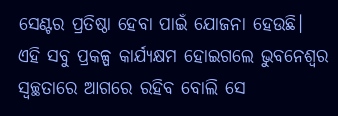ସେଣ୍ଟର ପ୍ରତିଷ୍ଠା ହେବା ପାଇଁ ଯୋଜନା ହେଉଛି। ଏହି ସବୁ ପ୍ରକଳ୍ପ କାର୍ଯ୍ୟକ୍ଷମ ହୋଇଗଲେ ଭୁବନେଶ୍ବର ସ୍ବଚ୍ଛତାରେ ଆଗରେ ରହିବ ବୋଲି ସେ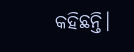କହିଛନ୍ତି।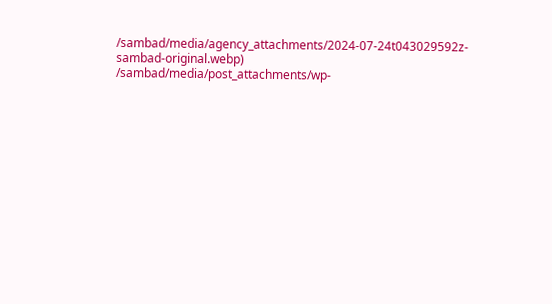/sambad/media/agency_attachments/2024-07-24t043029592z-sambad-original.webp)
/sambad/media/post_attachments/wp-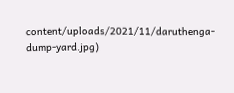content/uploads/2021/11/daruthenga-dump-yard.jpg)